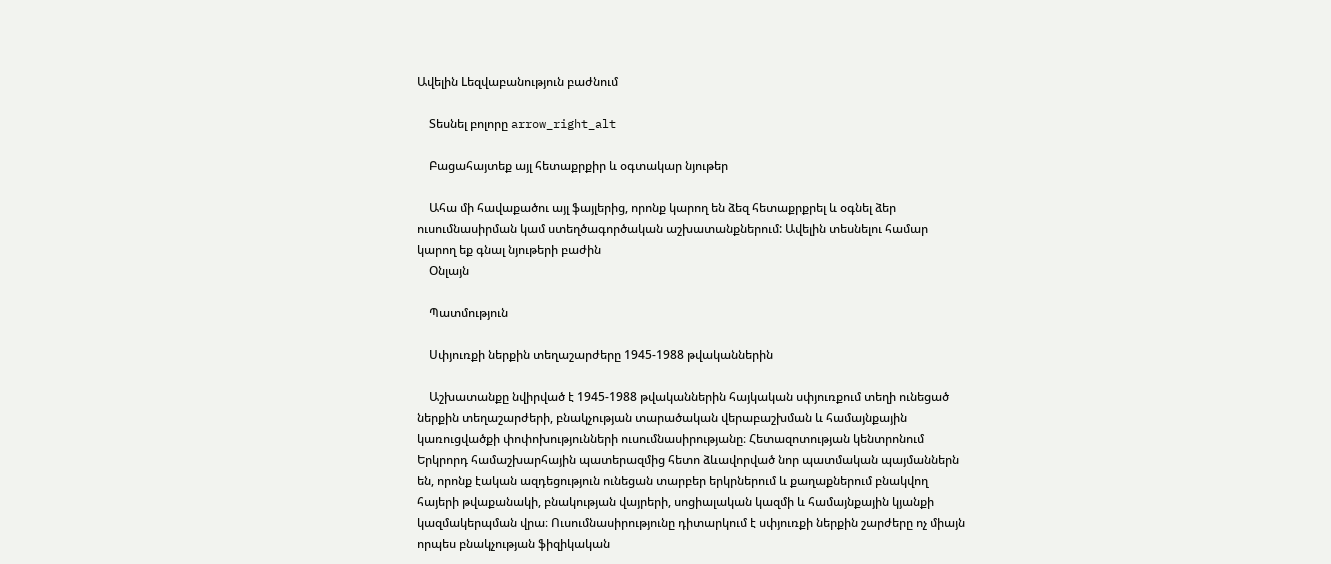Ավելին Lեզվաբանություն բաժնում

    Տեսնել բոլորը arrow_right_alt

    Բացահայտեք այլ հետաքրքիր և օգտակար նյութեր

    Ահա մի հավաքածու այլ ֆայլերից, որոնք կարող են ձեզ հետաքրքրել և օգնել ձեր ուսումնասիրման կամ ստեղծագործական աշխատանքներում: Ավելին տեսնելու համար կարող եք գնալ նյութերի բաժին
    Օնլայն

    Պատմություն

    Սփյուռքի ներքին տեղաշարժերը 1945-1988 թվականներին

    Աշխատանքը նվիրված է 1945-1988 թվականներին հայկական սփյուռքում տեղի ունեցած ներքին տեղաշարժերի, բնակչության տարածական վերաբաշխման և համայնքային կառուցվածքի փոփոխությունների ուսումնասիրությանը։ Հետազոտության կենտրոնում Երկրորդ համաշխարհային պատերազմից հետո ձևավորված նոր պատմական պայմաններն են, որոնք էական ազդեցություն ունեցան տարբեր երկրներում և քաղաքներում բնակվող հայերի թվաքանակի, բնակության վայրերի, սոցիալական կազմի և համայնքային կյանքի կազմակերպման վրա։ Ուսումնասիրությունը դիտարկում է սփյուռքի ներքին շարժերը ոչ միայն որպես բնակչության ֆիզիկական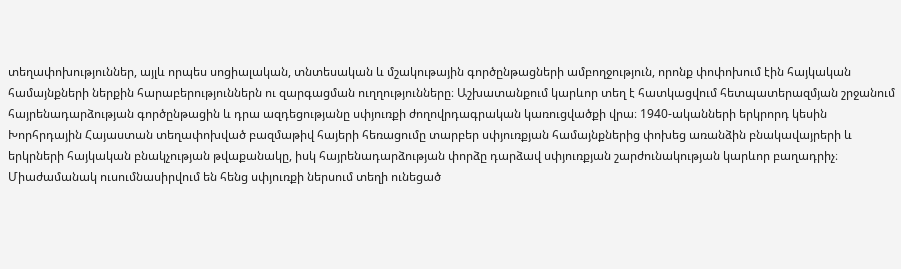տեղափոխություններ, այլև որպես սոցիալական, տնտեսական և մշակութային գործընթացների ամբողջություն, որոնք փոփոխում էին հայկական համայնքների ներքին հարաբերություններն ու զարգացման ուղղությունները։ Աշխատանքում կարևոր տեղ է հատկացվում հետպատերազմյան շրջանում հայրենադարձության գործընթացին և դրա ազդեցությանը սփյուռքի ժողովրդագրական կառուցվածքի վրա։ 1940-ականների երկրորդ կեսին Խորհրդային Հայաստան տեղափոխված բազմաթիվ հայերի հեռացումը տարբեր սփյուռքյան համայնքներից փոխեց առանձին բնակավայրերի և երկրների հայկական բնակչության թվաքանակը, իսկ հայրենադարձության փորձը դարձավ սփյուռքյան շարժունակության կարևոր բաղադրիչ։ Միաժամանակ ուսումնասիրվում են հենց սփյուռքի ներսում տեղի ունեցած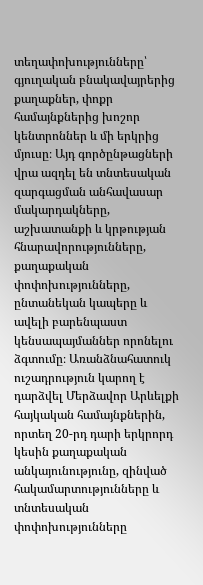տեղափոխությունները՝ գյուղական բնակավայրերից քաղաքներ, փոքր համայնքներից խոշոր կենտրոններ և մի երկրից մյուսը։ Այդ գործընթացների վրա ազդել են տնտեսական զարգացման անհավասար մակարդակները, աշխատանքի և կրթության հնարավորությունները, քաղաքական փոփոխությունները, ընտանեկան կապերը և ավելի բարենպաստ կենսապայմաններ որոնելու ձգտումը։ Առանձնահատուկ ուշադրություն կարող է դարձվել Մերձավոր Արևելքի հայկական համայնքներին, որտեղ 20-րդ դարի երկրորդ կեսին քաղաքական անկայունությունը, զինված հակամարտությունները և տնտեսական փոփոխությունները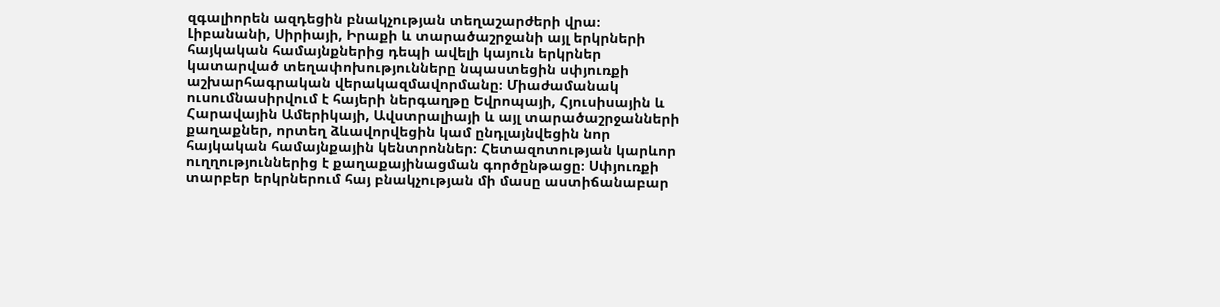զգալիորեն ազդեցին բնակչության տեղաշարժերի վրա։ Լիբանանի, Սիրիայի, Իրաքի և տարածաշրջանի այլ երկրների հայկական համայնքներից դեպի ավելի կայուն երկրներ կատարված տեղափոխությունները նպաստեցին սփյուռքի աշխարհագրական վերակազմավորմանը։ Միաժամանակ ուսումնասիրվում է հայերի ներգաղթը Եվրոպայի, Հյուսիսային և Հարավային Ամերիկայի, Ավստրալիայի և այլ տարածաշրջանների քաղաքներ, որտեղ ձևավորվեցին կամ ընդլայնվեցին նոր հայկական համայնքային կենտրոններ։ Հետազոտության կարևոր ուղղություններից է քաղաքայինացման գործընթացը։ Սփյուռքի տարբեր երկրներում հայ բնակչության մի մասը աստիճանաբար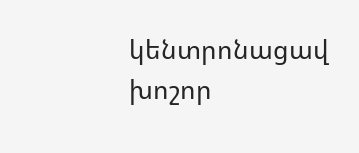կենտրոնացավ խոշոր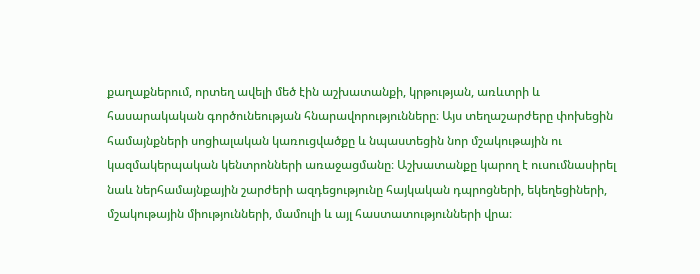քաղաքներում, որտեղ ավելի մեծ էին աշխատանքի, կրթության, առևտրի և հասարակական գործունեության հնարավորությունները։ Այս տեղաշարժերը փոխեցին համայնքների սոցիալական կառուցվածքը և նպաստեցին նոր մշակութային ու կազմակերպական կենտրոնների առաջացմանը։ Աշխատանքը կարող է ուսումնասիրել նաև ներհամայնքային շարժերի ազդեցությունը հայկական դպրոցների, եկեղեցիների, մշակութային միությունների, մամուլի և այլ հաստատությունների վրա։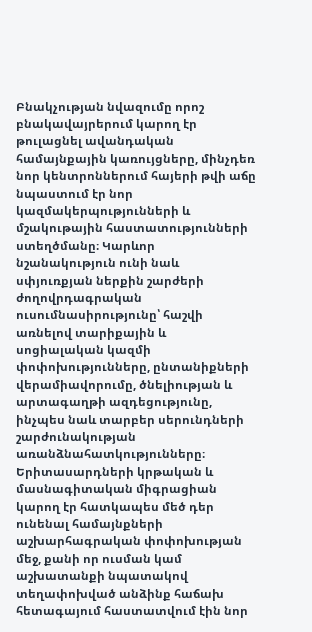Բնակչության նվազումը որոշ բնակավայրերում կարող էր թուլացնել ավանդական համայնքային կառույցները, մինչդեռ նոր կենտրոններում հայերի թվի աճը նպաստում էր նոր կազմակերպությունների և մշակութային հաստատությունների ստեղծմանը։ Կարևոր նշանակություն ունի նաև սփյուռքյան ներքին շարժերի ժողովրդագրական ուսումնասիրությունը՝ հաշվի առնելով տարիքային և սոցիալական կազմի փոփոխությունները, ընտանիքների վերամիավորումը, ծնելիության և արտագաղթի ազդեցությունը, ինչպես նաև տարբեր սերունդների շարժունակության առանձնահատկությունները։ Երիտասարդների կրթական և մասնագիտական միգրացիան կարող էր հատկապես մեծ դեր ունենալ համայնքների աշխարհագրական փոփոխության մեջ, քանի որ ուսման կամ աշխատանքի նպատակով տեղափոխված անձինք հաճախ հետագայում հաստատվում էին նոր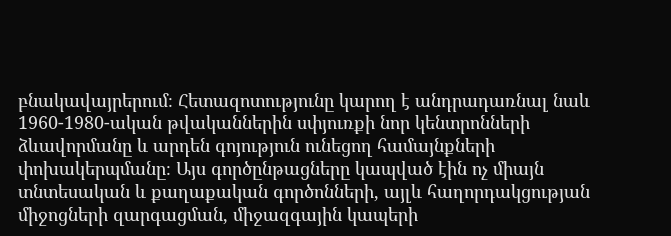բնակավայրերում։ Հետազոտությունը կարող է անդրադառնալ նաև 1960-1980-ական թվականներին սփյուռքի նոր կենտրոնների ձևավորմանը և արդեն գոյություն ունեցող համայնքների փոխակերպմանը։ Այս գործընթացները կապված էին ոչ միայն տնտեսական և քաղաքական գործոնների, այլև հաղորդակցության միջոցների զարգացման, միջազգային կապերի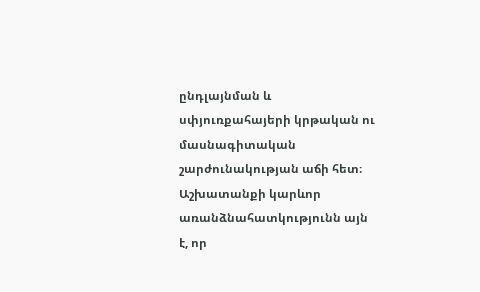ընդլայնման և սփյուռքահայերի կրթական ու մասնագիտական շարժունակության աճի հետ։ Աշխատանքի կարևոր առանձնահատկությունն այն է, որ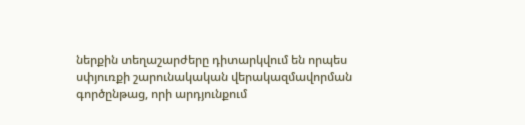ներքին տեղաշարժերը դիտարկվում են որպես սփյուռքի շարունակական վերակազմավորման գործընթաց, որի արդյունքում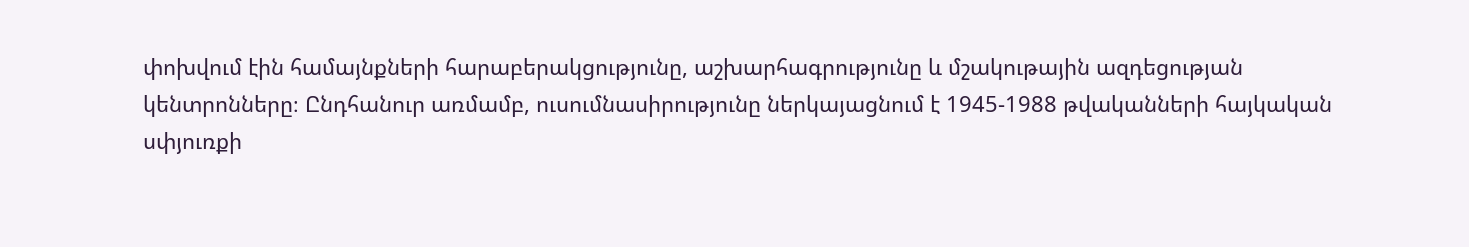փոխվում էին համայնքների հարաբերակցությունը, աշխարհագրությունը և մշակութային ազդեցության կենտրոնները։ Ընդհանուր առմամբ, ուսումնասիրությունը ներկայացնում է 1945-1988 թվականների հայկական սփյուռքի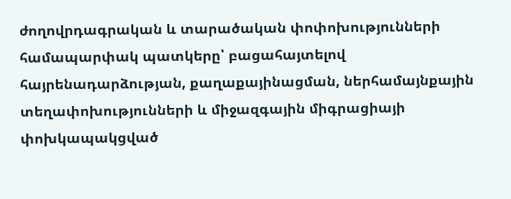ժողովրդագրական և տարածական փոփոխությունների համապարփակ պատկերը՝ բացահայտելով հայրենադարձության, քաղաքայինացման, ներհամայնքային տեղափոխությունների և միջազգային միգրացիայի փոխկապակցված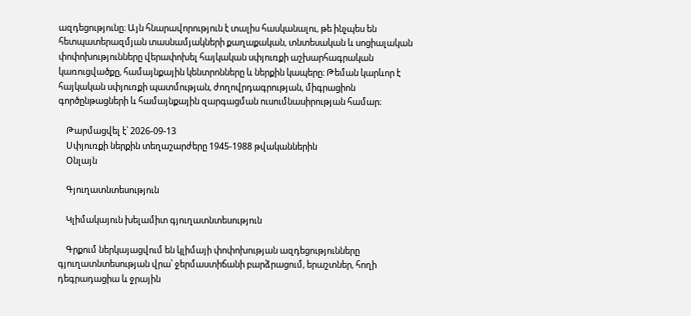ազդեցությունը։ Այն հնարավորություն է տալիս հասկանալու, թե ինչպես են հետպատերազմյան տասնամյակների քաղաքական, տնտեսական և սոցիալական փոփոխությունները վերափոխել հայկական սփյուռքի աշխարհագրական կառուցվածքը, համայնքային կենտրոնները և ներքին կապերը։ Թեման կարևոր է հայկական սփյուռքի պատմության, ժողովրդագրության, միգրացիոն գործընթացների և համայնքային զարգացման ուսումնասիրության համար։

    Թարմացվել է՝ 2026-09-13
    Սփյուռքի ներքին տեղաշարժերը 1945-1988 թվականներին
    Օնլայն

    Գյուղատնտեսություն

    Կլիմակայուն խելամիտ գյուղատնտեսություն

    Գրքում ներկայացվում են կլիմայի փոփոխության ազդեցությունները գյուղատնտեսության վրա՝ ջերմաստիճանի բարձրացում, երաշտներ, հողի դեգրադացիա և ջրային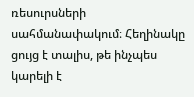ռեսուրսների սահմանափակում։ Հեղինակը ցույց է տալիս, թե ինչպես կարելի է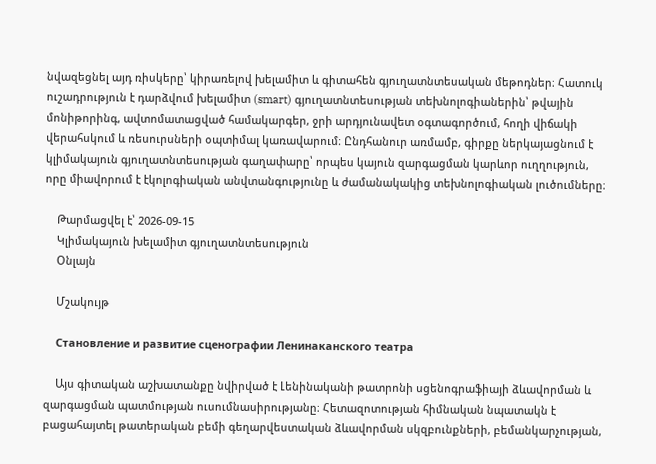նվազեցնել այդ ռիսկերը՝ կիրառելով խելամիտ և գիտահեն գյուղատնտեսական մեթոդներ։ Հատուկ ուշադրություն է դարձվում խելամիտ (smart) գյուղատնտեսության տեխնոլոգիաներին՝ թվային մոնիթորինգ, ավտոմատացված համակարգեր, ջրի արդյունավետ օգտագործում, հողի վիճակի վերահսկում և ռեսուրսների օպտիմալ կառավարում։ Ընդհանուր առմամբ, գիրքը ներկայացնում է կլիմակայուն գյուղատնտեսության գաղափարը՝ որպես կայուն զարգացման կարևոր ուղղություն, որը միավորում է էկոլոգիական անվտանգությունը և ժամանակակից տեխնոլոգիական լուծումները։

    Թարմացվել է՝ 2026-09-15
    Կլիմակայուն խելամիտ գյուղատնտեսություն
    Օնլայն

    Մշակույթ

    Становление и развитие сценографии Ленинаканского театра

    Այս գիտական աշխատանքը նվիրված է Լենինականի թատրոնի սցենոգրաֆիայի ձևավորման և զարգացման պատմության ուսումնասիրությանը։ Հետազոտության հիմնական նպատակն է բացահայտել թատերական բեմի գեղարվեստական ձևավորման սկզբունքների, բեմանկարչության,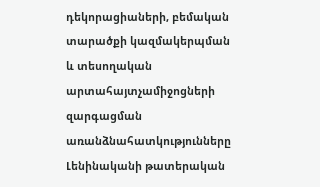դեկորացիաների, բեմական տարածքի կազմակերպման և տեսողական արտահայտչամիջոցների զարգացման առանձնահատկությունները Լենինականի թատերական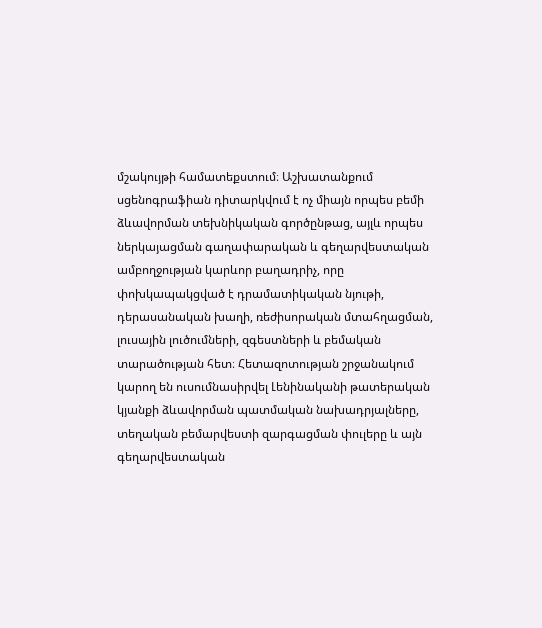մշակույթի համատեքստում։ Աշխատանքում սցենոգրաֆիան դիտարկվում է ոչ միայն որպես բեմի ձևավորման տեխնիկական գործընթաց, այլև որպես ներկայացման գաղափարական և գեղարվեստական ամբողջության կարևոր բաղադրիչ, որը փոխկապակցված է դրամատիկական նյութի, դերասանական խաղի, ռեժիսորական մտահղացման, լուսային լուծումների, զգեստների և բեմական տարածության հետ։ Հետազոտության շրջանակում կարող են ուսումնասիրվել Լենինականի թատերական կյանքի ձևավորման պատմական նախադրյալները, տեղական բեմարվեստի զարգացման փուլերը և այն գեղարվեստական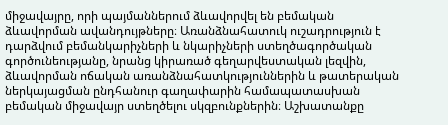միջավայրը, որի պայմաններում ձևավորվել են բեմական ձևավորման ավանդույթները։ Առանձնահատուկ ուշադրություն է դարձվում բեմանկարիչների և նկարիչների ստեղծագործական գործունեությանը, նրանց կիրառած գեղարվեստական լեզվին, ձևավորման ոճական առանձնահատկություններին և թատերական ներկայացման ընդհանուր գաղափարին համապատասխան բեմական միջավայր ստեղծելու սկզբունքներին։ Աշխատանքը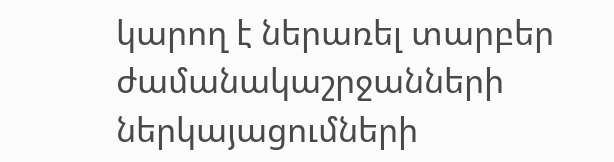կարող է ներառել տարբեր ժամանակաշրջանների ներկայացումների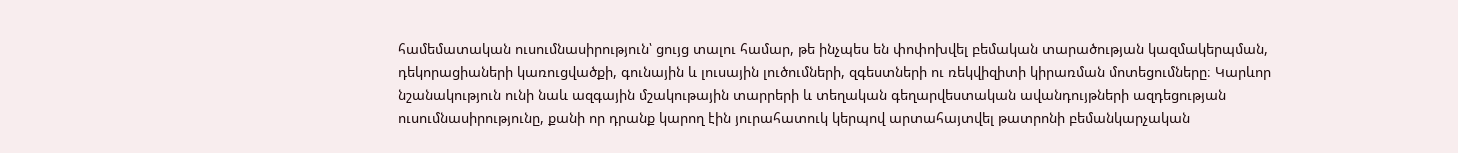համեմատական ուսումնասիրություն՝ ցույց տալու համար, թե ինչպես են փոփոխվել բեմական տարածության կազմակերպման, դեկորացիաների կառուցվածքի, գունային և լուսային լուծումների, զգեստների ու ռեկվիզիտի կիրառման մոտեցումները։ Կարևոր նշանակություն ունի նաև ազգային մշակութային տարրերի և տեղական գեղարվեստական ավանդույթների ազդեցության ուսումնասիրությունը, քանի որ դրանք կարող էին յուրահատուկ կերպով արտահայտվել թատրոնի բեմանկարչական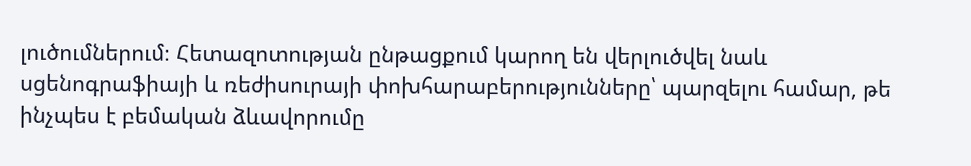լուծումներում։ Հետազոտության ընթացքում կարող են վերլուծվել նաև սցենոգրաֆիայի և ռեժիսուրայի փոխհարաբերությունները՝ պարզելու համար, թե ինչպես է բեմական ձևավորումը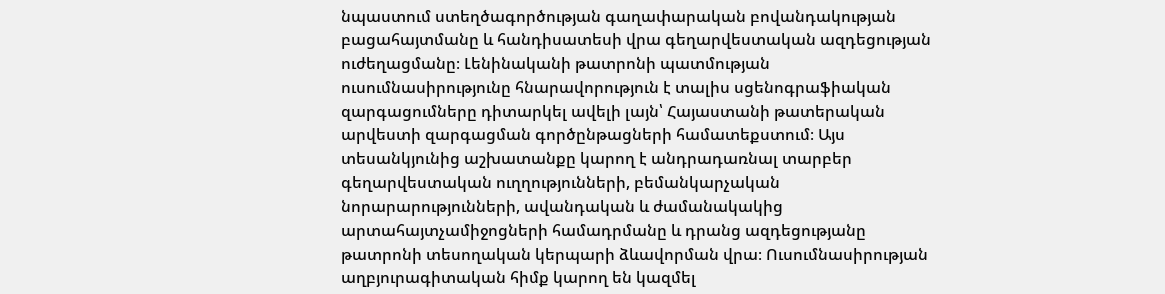նպաստում ստեղծագործության գաղափարական բովանդակության բացահայտմանը և հանդիսատեսի վրա գեղարվեստական ազդեցության ուժեղացմանը։ Լենինականի թատրոնի պատմության ուսումնասիրությունը հնարավորություն է տալիս սցենոգրաֆիական զարգացումները դիտարկել ավելի լայն՝ Հայաստանի թատերական արվեստի զարգացման գործընթացների համատեքստում։ Այս տեսանկյունից աշխատանքը կարող է անդրադառնալ տարբեր գեղարվեստական ուղղությունների, բեմանկարչական նորարարությունների, ավանդական և ժամանակակից արտահայտչամիջոցների համադրմանը և դրանց ազդեցությանը թատրոնի տեսողական կերպարի ձևավորման վրա։ Ուսումնասիրության աղբյուրագիտական հիմք կարող են կազմել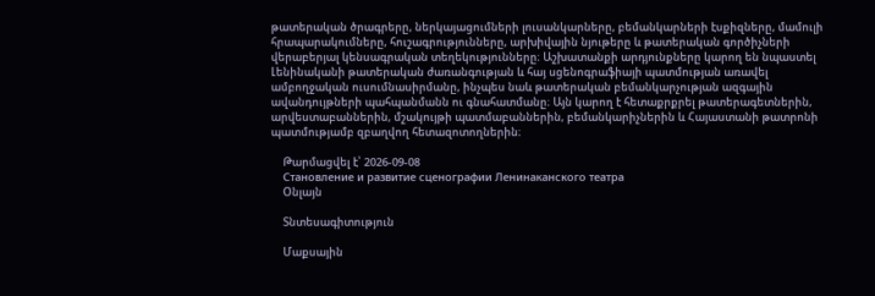թատերական ծրագրերը, ներկայացումների լուսանկարները, բեմանկարների էսքիզները, մամուլի հրապարակումները, հուշագրությունները, արխիվային նյութերը և թատերական գործիչների վերաբերյալ կենսագրական տեղեկությունները։ Աշխատանքի արդյունքները կարող են նպաստել Լենինականի թատերական ժառանգության և հայ սցենոգրաֆիայի պատմության առավել ամբողջական ուսումնասիրմանը, ինչպես նաև թատերական բեմանկարչության ազգային ավանդույթների պահպանմանն ու գնահատմանը։ Այն կարող է հետաքրքրել թատերագետներին, արվեստաբաններին, մշակույթի պատմաբաններին, բեմանկարիչներին և Հայաստանի թատրոնի պատմությամբ զբաղվող հետազոտողներին։

    Թարմացվել է՝ 2026-09-08
    Становление и развитие сценографии Ленинаканского театра
    Օնլայն

    Տնտեսագիտություն

    Մաքսային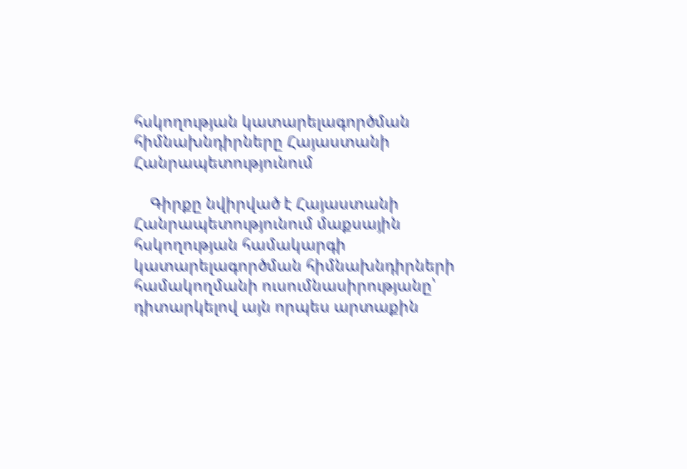հսկողության կատարելագործման հիմնախնդիրները Հայաստանի Հանրապետությունում

    Գիրքը նվիրված է Հայաստանի Հանրապետությունում մաքսային հսկողության համակարգի կատարելագործման հիմնախնդիրների համակողմանի ուսումնասիրությանը՝ դիտարկելով այն որպես արտաքին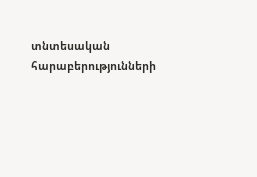տնտեսական հարաբերությունների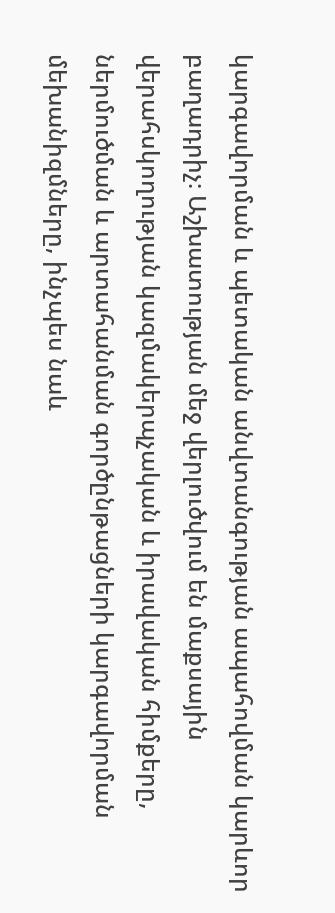կարգավորման և պետական անվտանգության ապահովման կարևոր բաղադրիչ։ Աշխատության մեջ վերլուծվում են մաքսային վերահսկողության կազմակերպչական և իրավական հիմքերը, ներմուծման և արտահանման գործընթացների կարգավորման մեխանիզմները, ինչպես նաև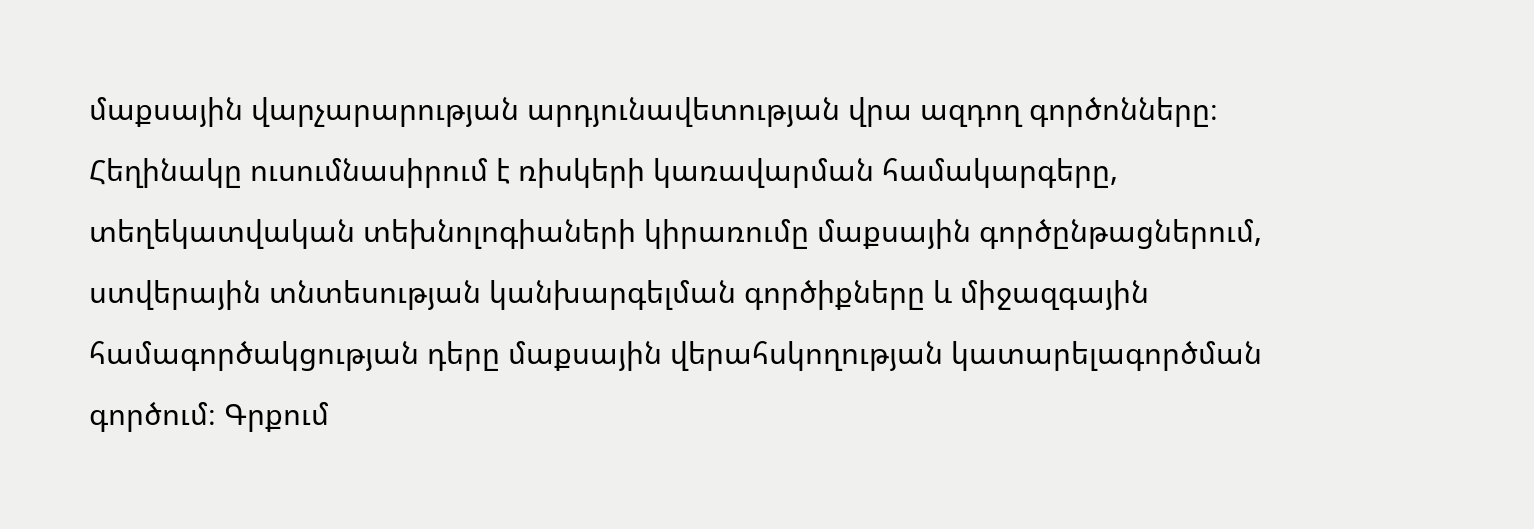մաքսային վարչարարության արդյունավետության վրա ազդող գործոնները։ Հեղինակը ուսումնասիրում է ռիսկերի կառավարման համակարգերը, տեղեկատվական տեխնոլոգիաների կիրառումը մաքսային գործընթացներում, ստվերային տնտեսության կանխարգելման գործիքները և միջազգային համագործակցության դերը մաքսային վերահսկողության կատարելագործման գործում։ Գրքում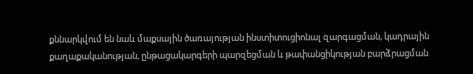քննարկվում են նաև մաքսային ծառայության ինստիտուցիոնալ զարգացման, կադրային քաղաքականության, ընթացակարգերի պարզեցման և թափանցիկության բարձրացման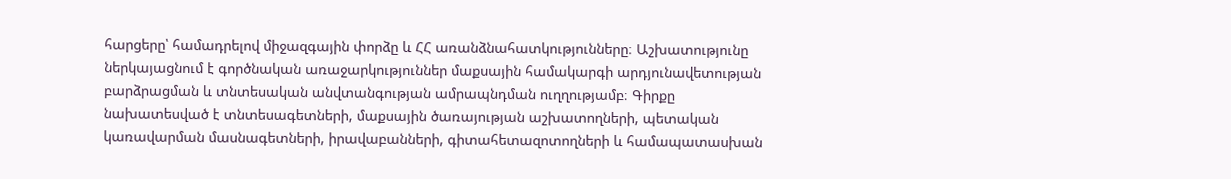հարցերը՝ համադրելով միջազգային փորձը և ՀՀ առանձնահատկությունները։ Աշխատությունը ներկայացնում է գործնական առաջարկություններ մաքսային համակարգի արդյունավետության բարձրացման և տնտեսական անվտանգության ամրապնդման ուղղությամբ։ Գիրքը նախատեսված է տնտեսագետների, մաքսային ծառայության աշխատողների, պետական կառավարման մասնագետների, իրավաբանների, գիտահետազոտողների և համապատասխան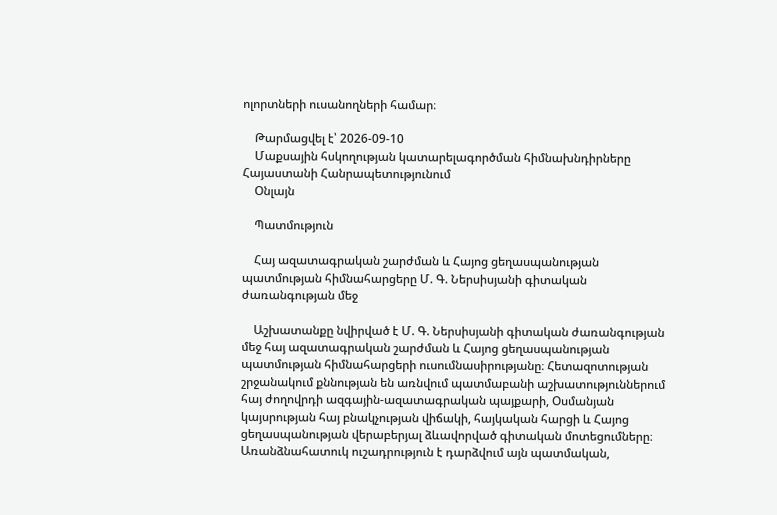ոլորտների ուսանողների համար։

    Թարմացվել է՝ 2026-09-10
    Մաքսային հսկողության կատարելագործման հիմնախնդիրները Հայաստանի Հանրապետությունում
    Օնլայն

    Պատմություն

    Հայ ազատագրական շարժման և Հայոց ցեղասպանության պատմության հիմնահարցերը Մ. Գ. Ներսիսյանի գիտական ժառանգության մեջ

    Աշխատանքը նվիրված է Մ. Գ. Ներսիսյանի գիտական ժառանգության մեջ հայ ազատագրական շարժման և Հայոց ցեղասպանության պատմության հիմնահարցերի ուսումնասիրությանը։ Հետազոտության շրջանակում քննության են առնվում պատմաբանի աշխատություններում հայ ժողովրդի ազգային-ազատագրական պայքարի, Օսմանյան կայսրության հայ բնակչության վիճակի, հայկական հարցի և Հայոց ցեղասպանության վերաբերյալ ձևավորված գիտական մոտեցումները։ Առանձնահատուկ ուշադրություն է դարձվում այն պատմական,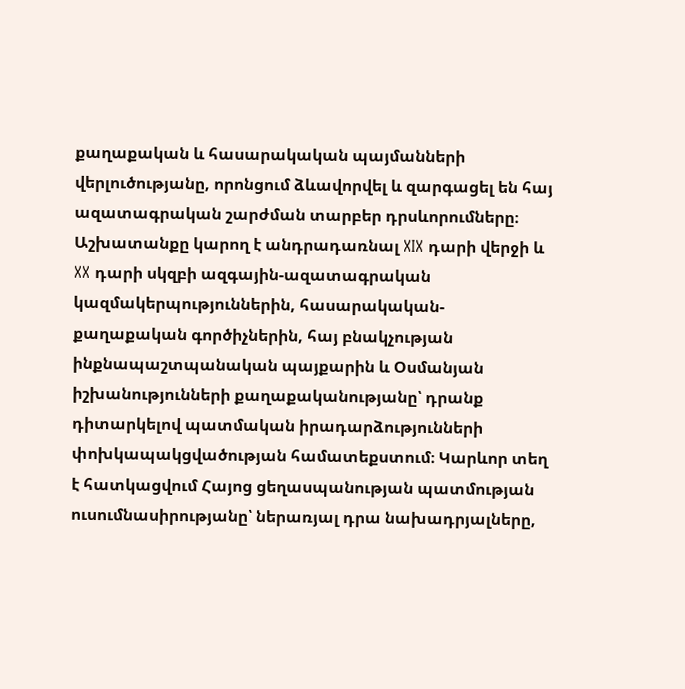քաղաքական և հասարակական պայմանների վերլուծությանը, որոնցում ձևավորվել և զարգացել են հայ ազատագրական շարժման տարբեր դրսևորումները։ Աշխատանքը կարող է անդրադառնալ XIX դարի վերջի և XX դարի սկզբի ազգային-ազատագրական կազմակերպություններին, հասարակական-քաղաքական գործիչներին, հայ բնակչության ինքնապաշտպանական պայքարին և Օսմանյան իշխանությունների քաղաքականությանը՝ դրանք դիտարկելով պատմական իրադարձությունների փոխկապակցվածության համատեքստում։ Կարևոր տեղ է հատկացվում Հայոց ցեղասպանության պատմության ուսումնասիրությանը՝ ներառյալ դրա նախադրյալները,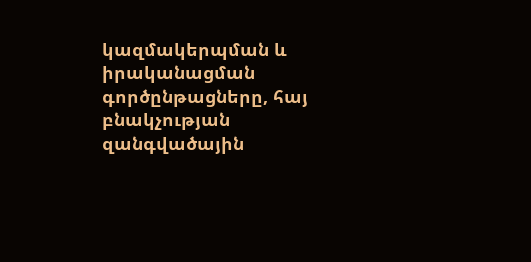կազմակերպման և իրականացման գործընթացները, հայ բնակչության զանգվածային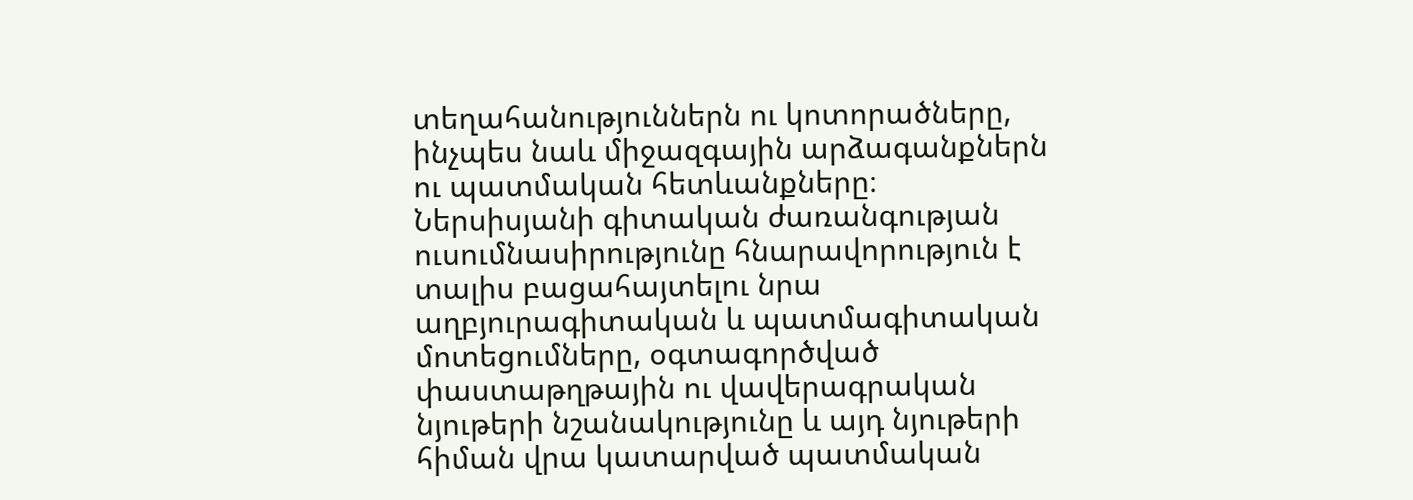տեղահանություններն ու կոտորածները, ինչպես նաև միջազգային արձագանքներն ու պատմական հետևանքները։ Ներսիսյանի գիտական ժառանգության ուսումնասիրությունը հնարավորություն է տալիս բացահայտելու նրա աղբյուրագիտական և պատմագիտական մոտեցումները, օգտագործված փաստաթղթային ու վավերագրական նյութերի նշանակությունը և այդ նյութերի հիման վրա կատարված պատմական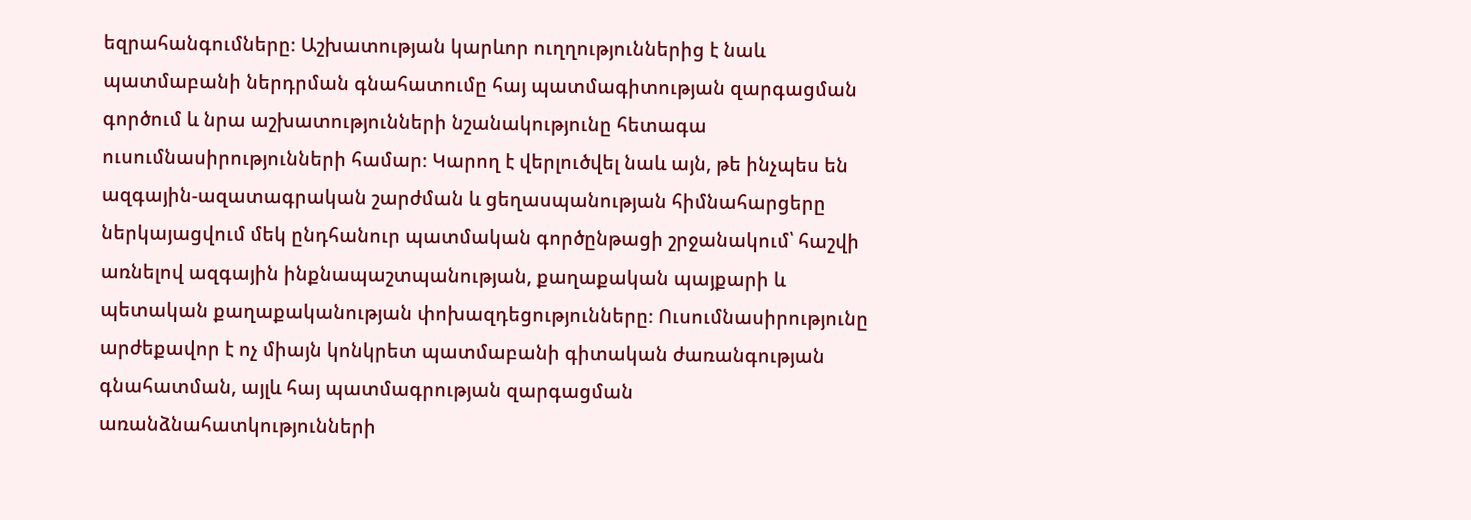եզրահանգումները։ Աշխատության կարևոր ուղղություններից է նաև պատմաբանի ներդրման գնահատումը հայ պատմագիտության զարգացման գործում և նրա աշխատությունների նշանակությունը հետագա ուսումնասիրությունների համար։ Կարող է վերլուծվել նաև այն, թե ինչպես են ազգային-ազատագրական շարժման և ցեղասպանության հիմնահարցերը ներկայացվում մեկ ընդհանուր պատմական գործընթացի շրջանակում՝ հաշվի առնելով ազգային ինքնապաշտպանության, քաղաքական պայքարի և պետական քաղաքականության փոխազդեցությունները։ Ուսումնասիրությունը արժեքավոր է ոչ միայն կոնկրետ պատմաբանի գիտական ժառանգության գնահատման, այլև հայ պատմագրության զարգացման առանձնահատկությունների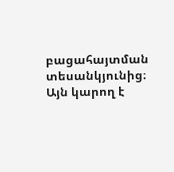բացահայտման տեսանկյունից։ Այն կարող է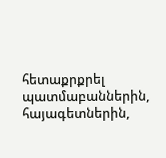հետաքրքրել պատմաբաններին, հայագետներին,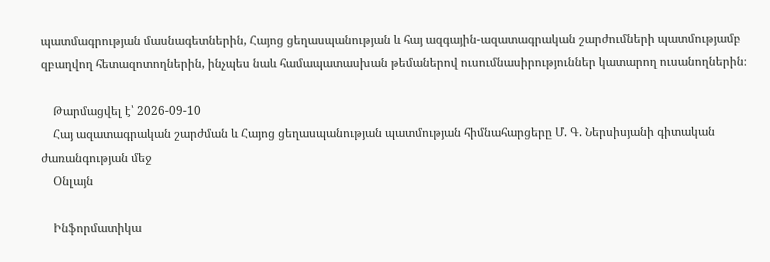պատմագրության մասնագետներին, Հայոց ցեղասպանության և հայ ազգային-ազատագրական շարժումների պատմությամբ զբաղվող հետազոտողներին, ինչպես նաև համապատասխան թեմաներով ուսումնասիրություններ կատարող ուսանողներին։

    Թարմացվել է՝ 2026-09-10
    Հայ ազատագրական շարժման և Հայոց ցեղասպանության պատմության հիմնահարցերը Մ. Գ. Ներսիսյանի գիտական ժառանգության մեջ
    Օնլայն

    Ինֆորմատիկա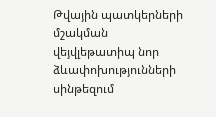Թվային պատկերների մշակման վեյվլեթատիպ նոր ձևափոխությունների սինթեզում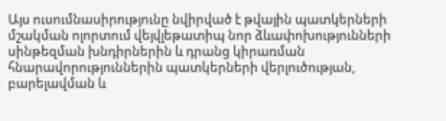Այս ուսումնասիրությունը նվիրված է թվային պատկերների մշակման ոլորտում վեյվլեթատիպ նոր ձևափոխությունների սինթեզման խնդիրներին և դրանց կիրառման հնարավորություններին պատկերների վերլուծության, բարելավման և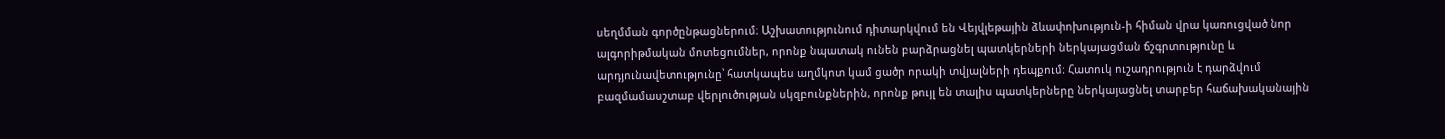սեղմման գործընթացներում։ Աշխատությունում դիտարկվում են Վեյվլեթային ձևափոխություն-ի հիման վրա կառուցված նոր ալգորիթմական մոտեցումներ, որոնք նպատակ ունեն բարձրացնել պատկերների ներկայացման ճշգրտությունը և արդյունավետությունը՝ հատկապես աղմկոտ կամ ցածր որակի տվյալների դեպքում։ Հատուկ ուշադրություն է դարձվում բազմամասշտաբ վերլուծության սկզբունքներին, որոնք թույլ են տալիս պատկերները ներկայացնել տարբեր հաճախականային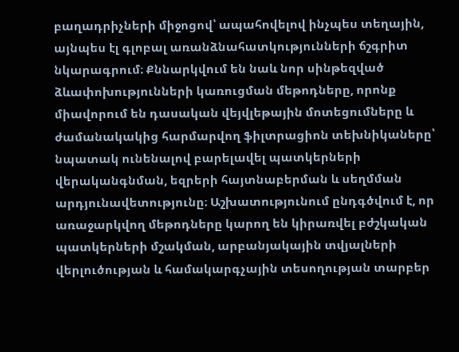բաղադրիչների միջոցով՝ ապահովելով ինչպես տեղային, այնպես էլ գլոբալ առանձնահատկությունների ճշգրիտ նկարագրում։ Քննարկվում են նաև նոր սինթեզված ձևափոխությունների կառուցման մեթոդները, որոնք միավորում են դասական վեյվլեթային մոտեցումները և ժամանակակից հարմարվող ֆիլտրացիոն տեխնիկաները՝ նպատակ ունենալով բարելավել պատկերների վերականգնման, եզրերի հայտնաբերման և սեղմման արդյունավետությունը։ Աշխատությունում ընդգծվում է, որ առաջարկվող մեթոդները կարող են կիրառվել բժշկական պատկերների մշակման, արբանյակային տվյալների վերլուծության և համակարգչային տեսողության տարբեր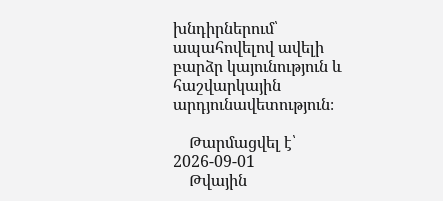խնդիրներում՝ ապահովելով ավելի բարձր կայունություն և հաշվարկային արդյունավետություն։

    Թարմացվել է՝ 2026-09-01
    Թվային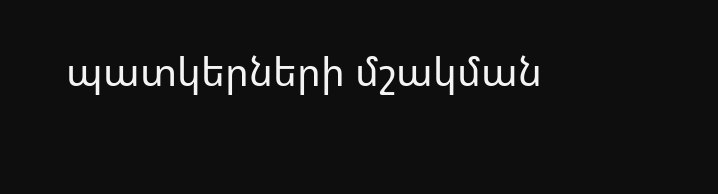պատկերների մշակման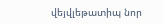վեյվլեթատիպ նոր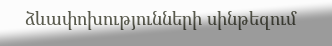ձևափոխությունների սինթեզում